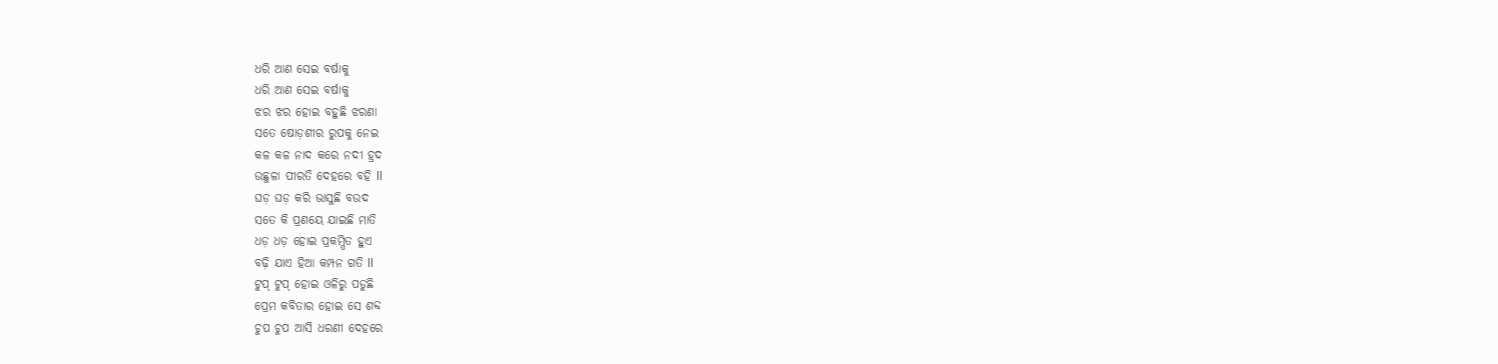ଧରି ଆଣ ସେଇ ବର୍ଷାକୁ
ଧରି ଆଣ ସେଇ ବର୍ଷାକୁ
ଝର ଝର ହୋଇ ବହୁଛି ଝରଣା
ସତେ ଷୋଡ଼ଶୀର ରୁପକୁ ନେଇ
କଳ କଳ ନାଦ କରେ ନଦୀ ହ୍ରଦ
ଉଛୁଳା ପୀରତି ଦେହରେ ବହି ll
ଘଡ଼ ଘଡ଼ କରି ଭାସୁଛି ବଉଦ
ସତେ କି ପ୍ରଣୟେ ଯାଇଛି ମାତି
ଧଡ଼ ଧଡ଼ ହୋଇ ପ୍ରକମ୍ପିତ ହୁଏ
ବଢ଼ି ଯାଏ ହିଆ କମ୍ପନ ଗତି ll
ଟୁପ୍ ଟୁପ୍ ହୋଇ ଓଳିରୁ ପଡୁଛି
ପ୍ରେମ କବିତାର ହୋଇ ସେ ଶବ୍ଦ
ଚୁପ ଚୁପ ଆସି ଧରଣୀ ଦେହରେ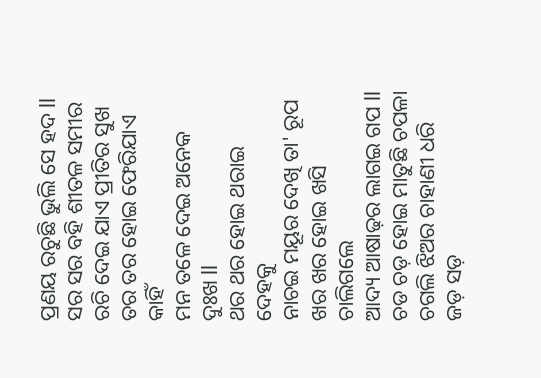ପ୍ରଣୟ ରଚୁଛି ଭୁଲି ସେ ହଦ ll
ସର ସର ବହି ଶୀତଳ ସମୀର
ରଚି ଦେଇ ଯାଏ ପ୍ରୀତିର ସୁଖ
ତର ତର ହୋଇ ଫେରିଯାଏ କାହିଁ
ମନ ତଳେ ଦେଇ ଅନେକ ଦୁଃଖ ll
ଥର ଥର ହୋଇ ଥରାଇ ଦେହକୁ
ନାଚଇ ମୟୂର ଦେଖି ତା' ରୂପ
ଖର ଖର ହୋଇ ଖସି ଚାଲିଗଲେ
ଆଦ୍ୟ ଆଷାଢ଼ର ଲାଗଇ ଗପ ll
ଚଡ ଚଡ଼ ହୋଇ ମାତୁଛି ଚପଳା
ଚଗଲି ଝିଅର ଚାହାଣୀ ଧରି
ଜଡ଼ ସଡ଼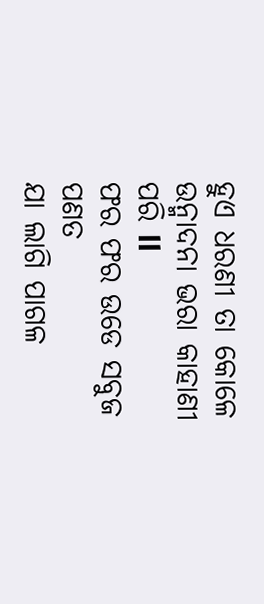ହୁଏ ଧରଣୀ ତା କୋଳେ
ଉନ୍ମାଦନା ଭରା କାହାଣୀ ପରି ll
ଫର ଫର ଉଡେ ସବୁଜ ପଣତ
ଯା ଲାଗି ପାଗଳ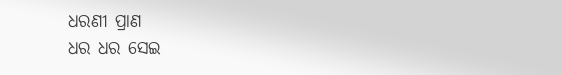ଧରଣୀ ପ୍ରାଣ
ଧର ଧର ସେଇ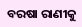ବରଷା ରାଣୀକୁ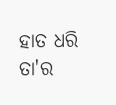ହାତ ଧରି ତା'ର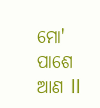ମୋ' ପାଶେ ଆଣ ll